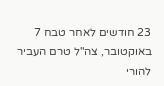23 חודשים לאחר טבח 7 באוקטובר, צה"ל טרם העביר להורי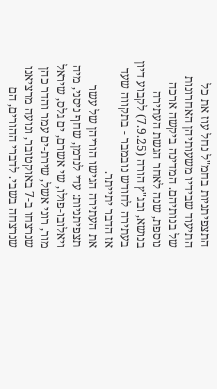התצפיתניות בחמ"ל נחל עוז את כל התיעוד שבידיו משעותיהן האחרונות של בנותיהם. המדינה ביקשה ארכה נוספת, שנה לאחר הגשת העתירה בנושא, ובג"ץ הורה (7.9.25) לקבוע דיון בעתירה לחודש נובמבר - בתקווה שעד אז הדבר יתייתר.
את העתירה הגישו הוריהן של עשר תצפיתניות: עדי לנדמן, שחף ניסני, מיה ויאלובו-פולו, שי אשרם, ים גלס, שיראל מור, רוני אשל, שירת-ים עמר והדר כהן שנרצחו ב-7 באוקטובר, ונועה מרציאנו שנרצחה בשבי. לדברי ההורים, הם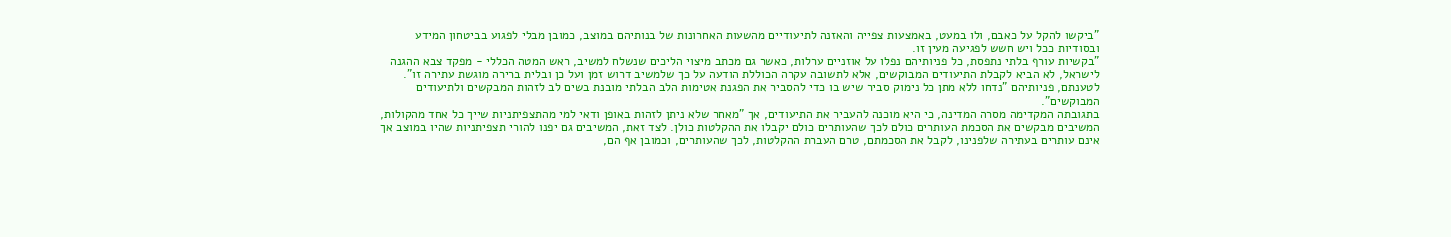"ביקשו להקל על כאבם, ולו במעט, באמצעות צפייה והאזנה לתיעודיים מהשעות האחרונות של בנותיהם במוצב, כמובן מבלי לפגוע בביטחון המידע ובסודיות ככל ויש חשש לפגיעה מעין זו.
"בקשיות עורף בלתי נתפסת, כל פניותיהם נפלו על אוזניים ערלות, כאשר גם מכתב מיצוי הליכים שנשלח למשיב, ראש המטה הכללי - מפקד צבא ההגנה לישראל, לא הביא לקבלת התיעודים המבוקשים, אלא לתשובה עקרה הכוללת הודעה על כך שלמשיב דרוש זמן ועל כן ובלית ברירה מוגשת עתירה זו". לטענתם, פניותיהם "נדחו ללא מתן כל נימוק סביר שיש בו כדי להסביר את הפגנת אטימות הלב הבלתי מובנת בשים לב לזהות המבקשים ולתיעודים
המבוקשים".
בתגובתה המקדימה מסרה המדינה, כי היא מוכנה להעביר את התיעודים, אך "מאחר שלא ניתן לזהות באופן ודאי למי מהתצפיתניות שייך כל אחד מהקולות, המשיבים מבקשים את הסכמת העותרים כולם לכך שהעותרים כולם יקבלו את ההקלטות כולן. לצד זאת, המשיבים גם יפנו להורי תצפיתניות שהיו במוצב אך אינם עותרים בעתירה שלפנינו, לקבל את הסכמתם, טרם העברת ההקלטות, לכך שהעותרים, וכמובן אף הם,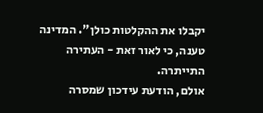יקבלו את ההקלטות כולן". המדינה טענה, כי לאור זאת - העתירה התייתרה.
אולם, הודעת עידכון שמסרה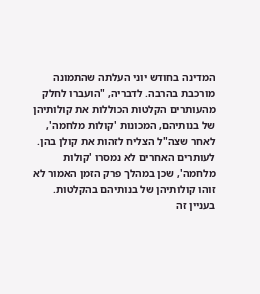המדינה בחודש יוני העלתה שהתמונה מורכבת בהרבה. לדבריה, "הועברו לחלק מהעותרים הקלטות הכוללות את קולותיהן של בנותיהם, המכונות 'קולות מלחמה', לאחר שצה"ל הצליח לזהות את קולן בהן. לעותרים האחרים לא נמסרו 'קולות
מלחמה', שכן במהלך פרק הזמן האמור לא זוהו קולותיהן של בנותיהם בהקלטות. בעניין זה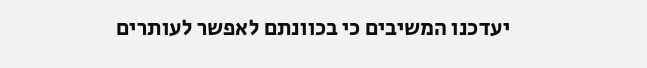יעדכנו המשיבים כי בכוונתם לאפשר לעותרים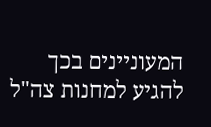המעוניינים בכך להגיע למחנות צה"ל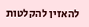להאזין להקלטות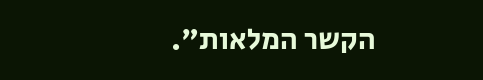הקשר המלאות".